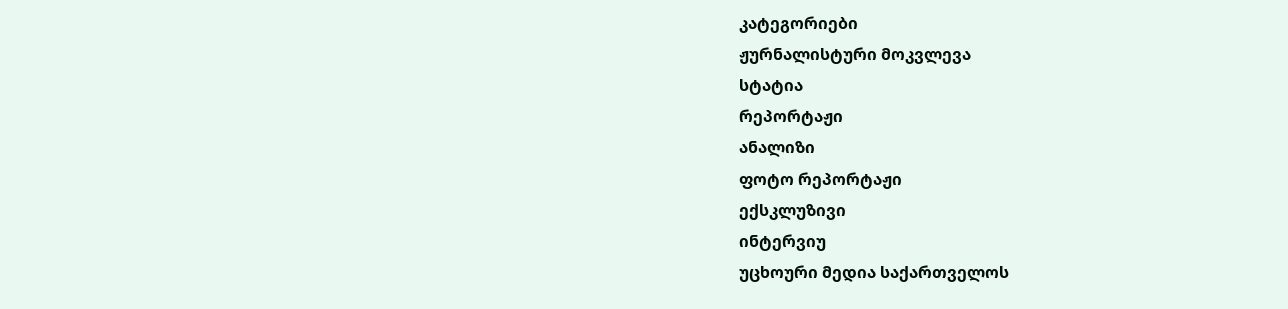კატეგორიები
ჟურნალისტური მოკვლევა
სტატია
რეპორტაჟი
ანალიზი
ფოტო რეპორტაჟი
ექსკლუზივი
ინტერვიუ
უცხოური მედია საქართველოს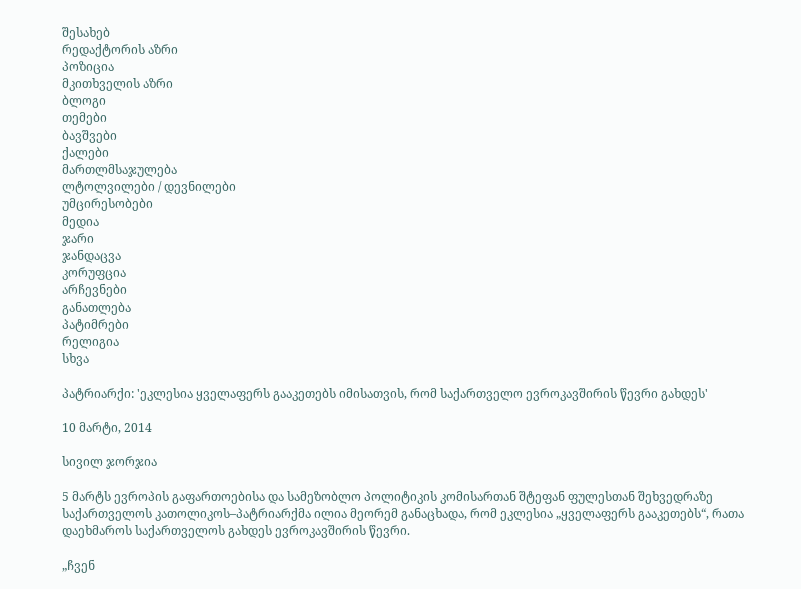შესახებ
რედაქტორის აზრი
პოზიცია
მკითხველის აზრი
ბლოგი
თემები
ბავშვები
ქალები
მართლმსაჯულება
ლტოლვილები / დევნილები
უმცირესობები
მედია
ჯარი
ჯანდაცვა
კორუფცია
არჩევნები
განათლება
პატიმრები
რელიგია
სხვა

პატრიარქი: 'ეკლესია ყველაფერს გააკეთებს იმისათვის, რომ საქართველო ევროკავშირის წევრი გახდეს'

10 მარტი, 2014

სივილ ჯორჯია

5 მარტს ევროპის გაფართოებისა და სამეზობლო პოლიტიკის კომისართან შტეფან ფულესთან შეხვედრაზე საქართველოს კათოლიკოს–პატრიარქმა ილია მეორემ განაცხადა, რომ ეკლესია „ყველაფერს გააკეთებს“, რათა დაეხმაროს საქართველოს გახდეს ევროკავშირის წევრი.

„ჩვენ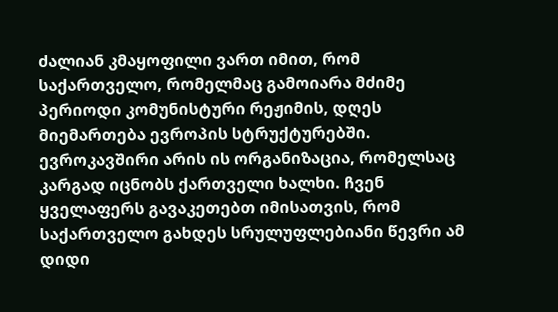ძალიან კმაყოფილი ვართ იმით, რომ საქართველო, რომელმაც გამოიარა მძიმე პერიოდი კომუნისტური რეჟიმის, დღეს მიემართება ევროპის სტრუქტურებში. ევროკავშირი არის ის ორგანიზაცია, რომელსაც კარგად იცნობს ქართველი ხალხი. ჩვენ ყველაფერს გავაკეთებთ იმისათვის, რომ საქართველო გახდეს სრულუფლებიანი წევრი ამ დიდი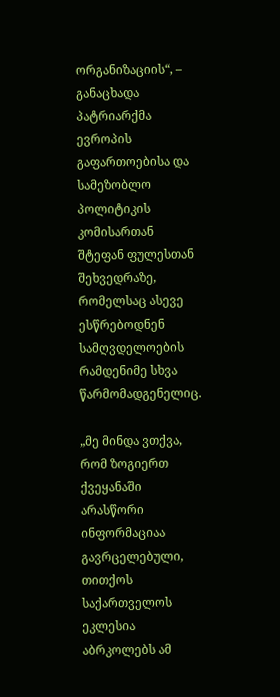ორგანიზაციის“, – განაცხადა პატრიარქმა ევროპის გაფართოებისა და სამეზობლო პოლიტიკის კომისართან შტეფან ფულესთან შეხვედრაზე, რომელსაც ასევე ესწრებოდნენ სამღვდელოების რამდენიმე სხვა წარმომადგენელიც.

„მე მინდა ვთქვა, რომ ზოგიერთ ქვეყანაში არასწორი ინფორმაციაა გავრცელებული, თითქოს საქართველოს ეკლესია აბრკოლებს ამ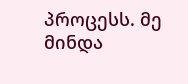პროცესს. მე მინდა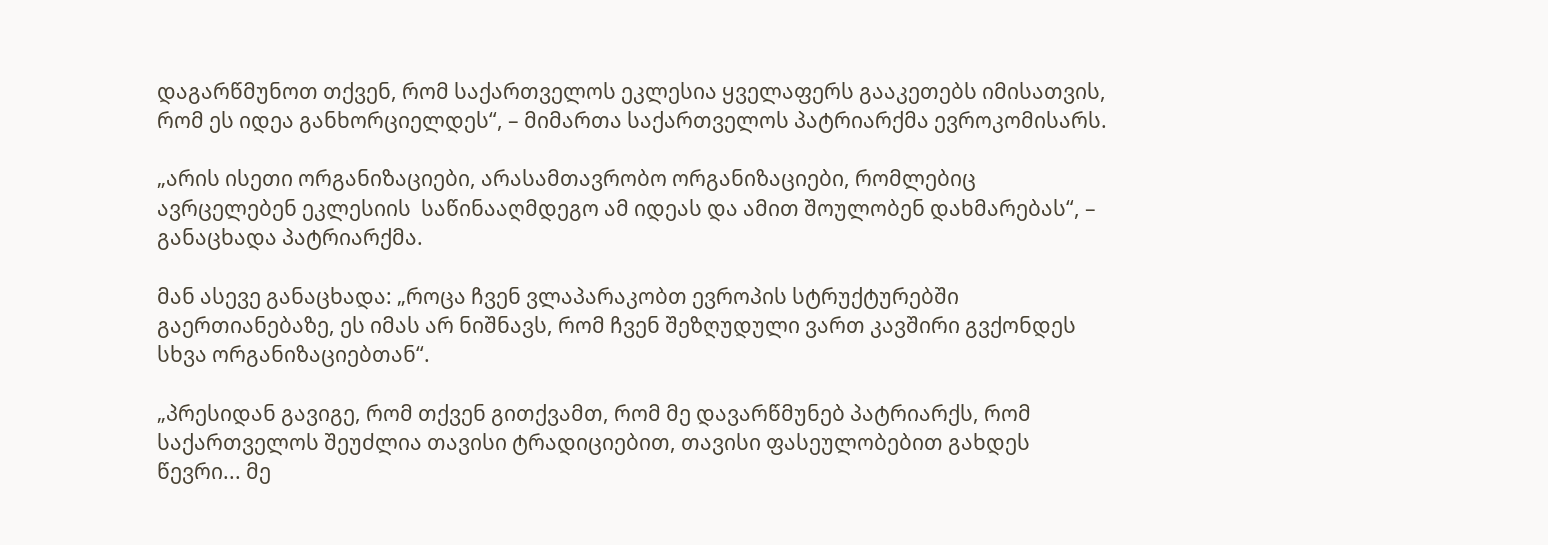დაგარწმუნოთ თქვენ, რომ საქართველოს ეკლესია ყველაფერს გააკეთებს იმისათვის, რომ ეს იდეა განხორციელდეს“, – მიმართა საქართველოს პატრიარქმა ევროკომისარს.

„არის ისეთი ორგანიზაციები, არასამთავრობო ორგანიზაციები, რომლებიც ავრცელებენ ეკლესიის  საწინააღმდეგო ამ იდეას და ამით შოულობენ დახმარებას“, – განაცხადა პატრიარქმა.

მან ასევე განაცხადა: „როცა ჩვენ ვლაპარაკობთ ევროპის სტრუქტურებში გაერთიანებაზე, ეს იმას არ ნიშნავს, რომ ჩვენ შეზღუდული ვართ კავშირი გვქონდეს სხვა ორგანიზაციებთან“.

„პრესიდან გავიგე, რომ თქვენ გითქვამთ, რომ მე დავარწმუნებ პატრიარქს, რომ საქართველოს შეუძლია თავისი ტრადიციებით, თავისი ფასეულობებით გახდეს წევრი... მე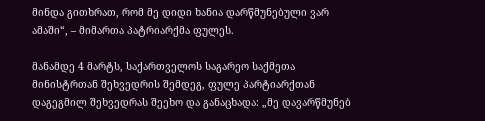მინდა გითხრათ, რომ მე დიდი ხანია დარწმუნებული ვარ ამაში“, – მიმართა პატრიარქმა ფულეს.

მანამდე 4 მარტს, საქართველოს საგარეო საქმეთა მინისტრთან შეხვედრის შემდეგ, ფულე პარტიარქთან დაგეგმილ შეხვედრას შეეხო და განაცხადა: „მე დავარწმუნებ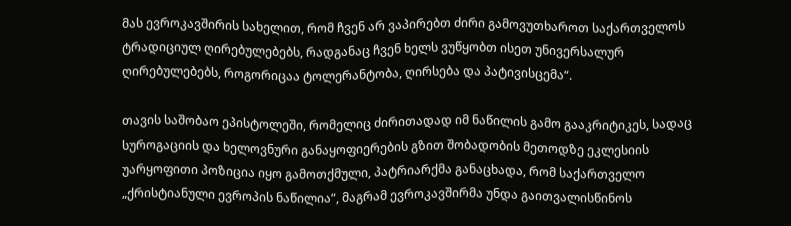მას ევროკავშირის სახელით, რომ ჩვენ არ ვაპირებთ ძირი გამოვუთხაროთ საქართველოს ტრადიციულ ღირებულებებს, რადგანაც ჩვენ ხელს ვუწყობთ ისეთ უნივერსალურ ღირებულებებს, როგორიცაა ტოლერანტობა, ღირსება და პატივისცემა“.

თავის საშობაო ეპისტოლეში, რომელიც ძირითადად იმ ნაწილის გამო გააკრიტიკეს, სადაც სუროგაციის და ხელოვნური განაყოფიერების გზით შობადობის მეთოდზე ეკლესიის უარყოფითი პოზიცია იყო გამოთქმული, პატრიარქმა განაცხადა, რომ საქართველო „ქრისტიანული ევროპის ნაწილია“, მაგრამ ევროკავშირმა უნდა გაითვალისწინოს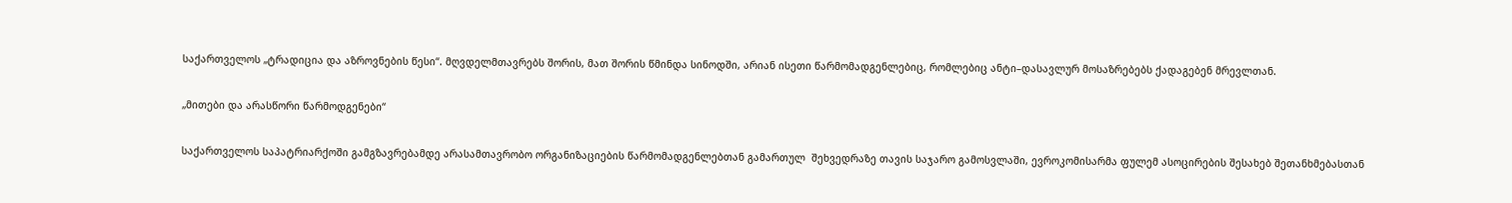საქართველოს „ტრადიცია და აზროვნების წესი“. მღვდელმთავრებს შორის, მათ შორის წმინდა სინოდში, არიან ისეთი წარმომადგენლებიც, რომლებიც ანტი–დასავლურ მოსაზრებებს ქადაგებენ მრევლთან.

„მითები და არასწორი წარმოდგენები“

საქართველოს საპატრიარქოში გამგზავრებამდე არასამთავრობო ორგანიზაციების წარმომადგენლებთან გამართულ  შეხვედრაზე თავის საჯარო გამოსვლაში, ევროკომისარმა ფულემ ასოცირების შესახებ შეთანხმებასთან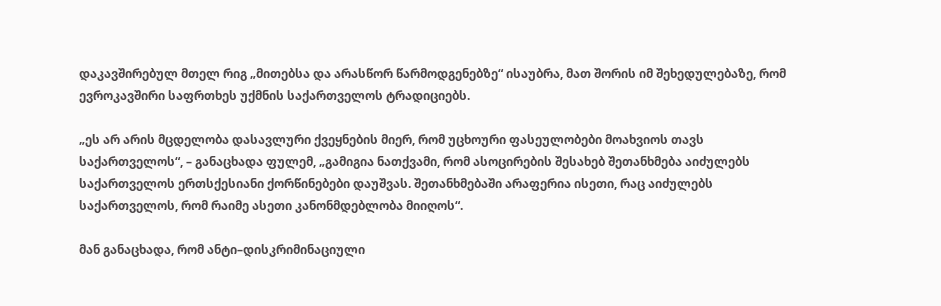დაკავშირებულ მთელ რიგ „მითებსა და არასწორ წარმოდგენებზე“ ისაუბრა, მათ შორის იმ შეხედულებაზე, რომ ევროკავშირი საფრთხეს უქმნის საქართველოს ტრადიციებს.

„ეს არ არის მცდელობა დასავლური ქვეყნების მიერ, რომ უცხოური ფასეულობები მოახვიოს თავს საქართველოს“, – განაცხადა ფულემ, „გამიგია ნათქვამი, რომ ასოცირების შესახებ შეთანხმება აიძულებს საქართველოს ერთსქესიანი ქორწინებები დაუშვას. შეთანხმებაში არაფერია ისეთი, რაც აიძულებს საქართველოს, რომ რაიმე ასეთი კანონმდებლობა მიიღოს“.

მან განაცხადა, რომ ანტი–დისკრიმინაციული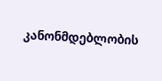კანონმდებლობის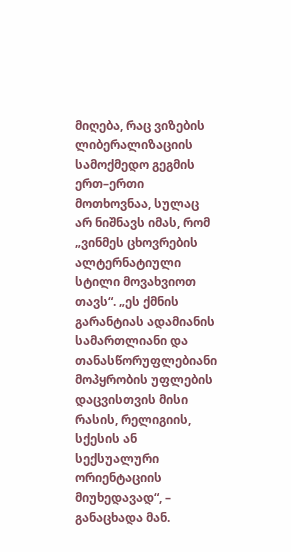მიღება, რაც ვიზების ლიბერალიზაციის სამოქმედო გეგმის ერთ–ერთი მოთხოვნაა, სულაც არ ნიშნავს იმას, რომ „ვინმეს ცხოვრების ალტერნატიული სტილი მოვახვიოთ თავს“. „ეს ქმნის გარანტიას ადამიანის სამართლიანი და თანასწორუფლებიანი მოპყრობის უფლების დაცვისთვის მისი რასის, რელიგიის, სქესის ან სექსუალური ორიენტაციის მიუხედავად“, – განაცხადა მან.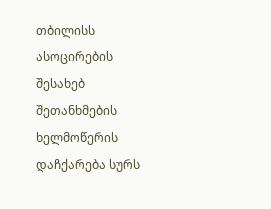თბილისს ასოცირების შესახებ შეთანხმების ხელმოწერის დაჩქარება სურს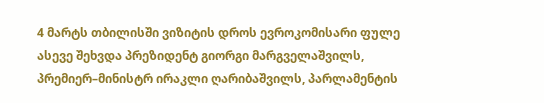4 მარტს თბილისში ვიზიტის დროს ევროკომისარი ფულე ასევე შეხვდა პრეზიდენტ გიორგი მარგველაშვილს, პრემიერ–მინისტრ ირაკლი ღარიბაშვილს, პარლამენტის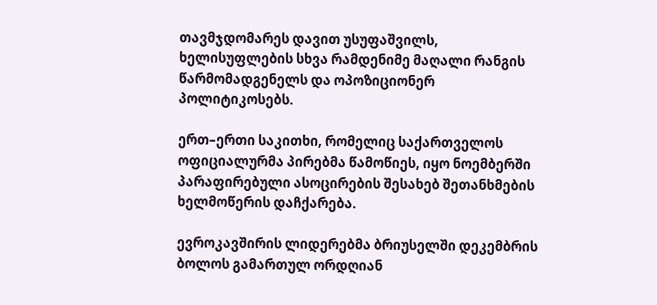თავმჯდომარეს დავით უსუფაშვილს, ხელისუფლების სხვა რამდენიმე მაღალი რანგის წარმომადგენელს და ოპოზიციონერ პოლიტიკოსებს.

ერთ–ერთი საკითხი, რომელიც საქართველოს ოფიციალურმა პირებმა წამოწიეს, იყო ნოემბერში პარაფირებული ასოცირების შესახებ შეთანხმების ხელმოწერის დაჩქარება.

ევროკავშირის ლიდერებმა ბრიუსელში დეკემბრის ბოლოს გამართულ ორდღიან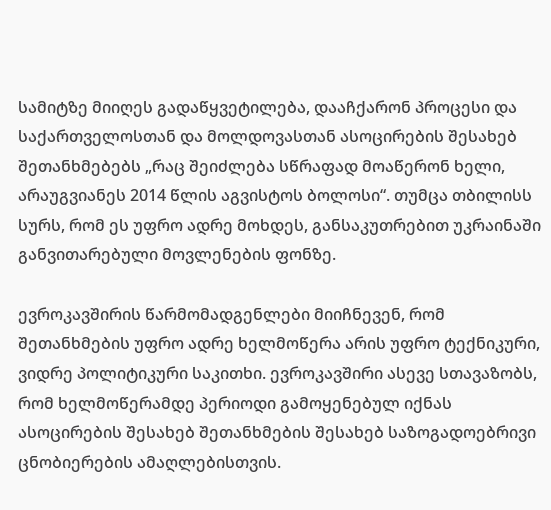სამიტზე მიიღეს გადაწყვეტილება, დააჩქარონ პროცესი და საქართველოსთან და მოლდოვასთან ასოცირების შესახებ შეთანხმებებს „რაც შეიძლება სწრაფად მოაწერონ ხელი, არაუგვიანეს 2014 წლის აგვისტოს ბოლოსი“. თუმცა თბილისს სურს, რომ ეს უფრო ადრე მოხდეს, განსაკუთრებით უკრაინაში განვითარებული მოვლენების ფონზე.

ევროკავშირის წარმომადგენლები მიიჩნევენ, რომ შეთანხმების უფრო ადრე ხელმოწერა არის უფრო ტექნიკური, ვიდრე პოლიტიკური საკითხი. ევროკავშირი ასევე სთავაზობს, რომ ხელმოწერამდე პერიოდი გამოყენებულ იქნას ასოცირების შესახებ შეთანხმების შესახებ საზოგადოებრივი ცნობიერების ამაღლებისთვის.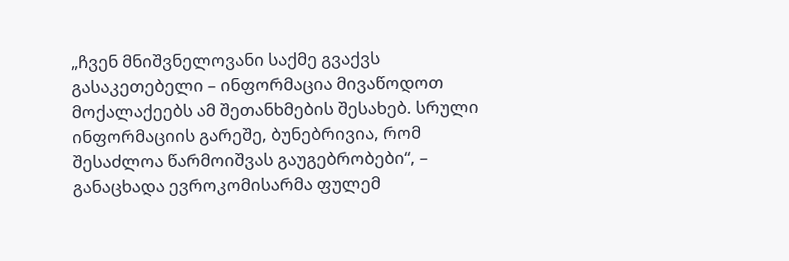„ჩვენ მნიშვნელოვანი საქმე გვაქვს გასაკეთებელი – ინფორმაცია მივაწოდოთ მოქალაქეებს ამ შეთანხმების შესახებ. სრული ინფორმაციის გარეშე, ბუნებრივია, რომ შესაძლოა წარმოიშვას გაუგებრობები“, – განაცხადა ევროკომისარმა ფულემ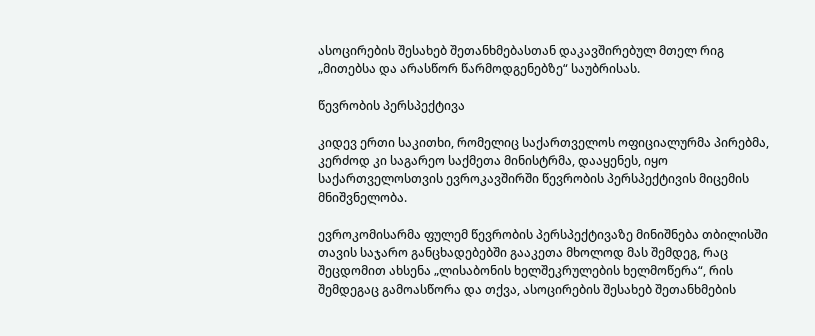ასოცირების შესახებ შეთანხმებასთან დაკავშირებულ მთელ რიგ „მითებსა და არასწორ წარმოდგენებზე“ საუბრისას.

წევრობის პერსპექტივა

კიდევ ერთი საკითხი, რომელიც საქართველოს ოფიციალურმა პირებმა, კერძოდ კი საგარეო საქმეთა მინისტრმა, დააყენეს, იყო საქართველოსთვის ევროკავშირში წევრობის პერსპექტივის მიცემის მნიშვნელობა.

ევროკომისარმა ფულემ წევრობის პერსპექტივაზე მინიშნება თბილისში თავის საჯარო განცხადებებში გააკეთა მხოლოდ მას შემდეგ, რაც შეცდომით ახსენა „ლისაბონის ხელშეკრულების ხელმოწერა“, რის შემდეგაც გამოასწორა და თქვა, ასოცირების შესახებ შეთანხმების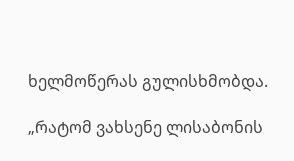ხელმოწერას გულისხმობდა.

„რატომ ვახსენე ლისაბონის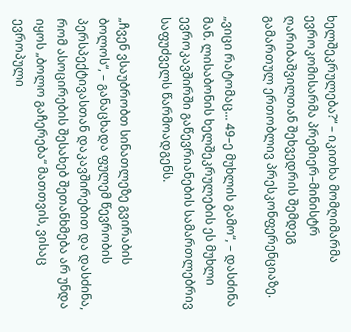ხელშეკრულება?“ – იკითხა მომღიმარმა ევროკომისარმა პრემიერ–მინისტრ ღარიბაშვილთან შეხვედრის შემდეგ გამართულ ერთობლივ პრესკონფერენციაზე.

„ვიცი რატომაც... 49–ე მუხლის გამო“, – დასძინა მან. ლისაბონის ხელშეკრულების ეს მუხლი ევროკავშირში გაწევრიანების სამართლებრივ საფუძველს წარმოადგენს.

„ჩვენ ვსაუბრობთ სინათლეზე გვირაბის ბოლოს“, – განაცხადა ფულემ წევრობის პერსპექტივასთან დაკავშირებით და დასძინა, რომ ასოცირების შესახებ შეთანხმება არ უნდა იყოს „ბოლო გაჩერება“ მათთვის, ვისაც ევროპული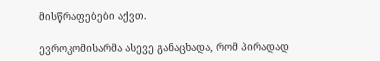მისწრაფებები აქვთ.

ევროკომისარმა ასევე განაცხადა, რომ პირადად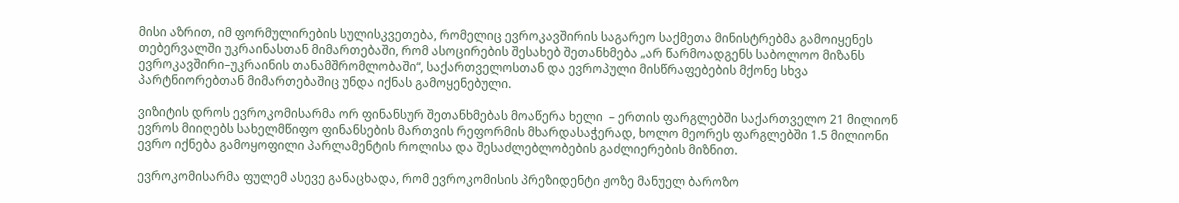მისი აზრით, იმ ფორმულირების სულისკვეთება, რომელიც ევროკავშირის საგარეო საქმეთა მინისტრებმა გამოიყენეს თებერვალში უკრაინასთან მიმართებაში, რომ ასოცირების შესახებ შეთანხმება „არ წარმოადგენს საბოლოო მიზანს ევროკავშირი–უკრაინის თანამშრომლობაში“, საქართველოსთან და ევროპული მისწრაფებების მქონე სხვა პარტნიორებთან მიმართებაშიც უნდა იქნას გამოყენებული.

ვიზიტის დროს ევროკომისარმა ორ ფინანსურ შეთანხმებას მოაწერა ხელი  – ერთის ფარგლებში საქართველო 21 მილიონ ევროს მიიღებს სახელმწიფო ფინანსების მართვის რეფორმის მხარდასაჭერად, ხოლო მეორეს ფარგლებში 1.5 მილიონი ევრო იქნება გამოყოფილი პარლამენტის როლისა და შესაძლებლობების გაძლიერების მიზნით.

ევროკომისარმა ფულემ ასევე განაცხადა, რომ ევროკომისის პრეზიდენტი ჟოზე მანუელ ბაროზო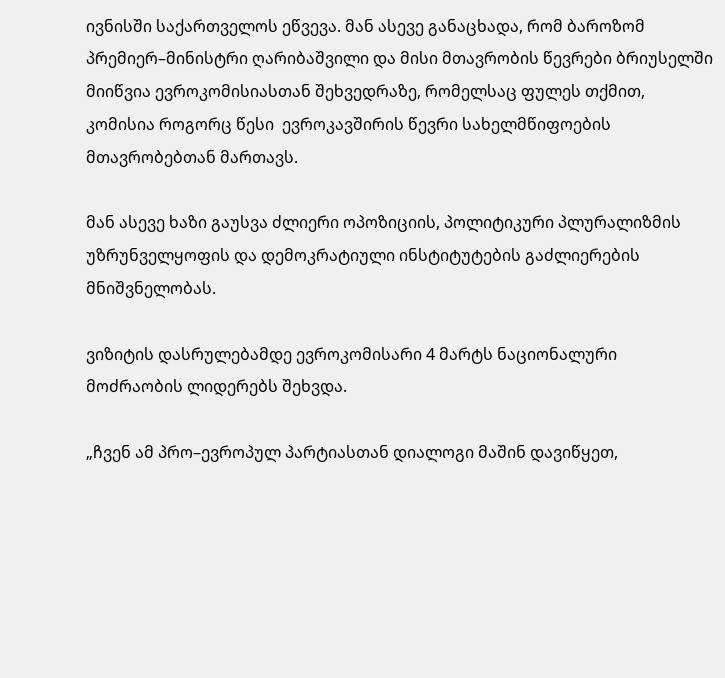ივნისში საქართველოს ეწვევა. მან ასევე განაცხადა, რომ ბაროზომ პრემიერ–მინისტრი ღარიბაშვილი და მისი მთავრობის წევრები ბრიუსელში მიიწვია ევროკომისიასთან შეხვედრაზე, რომელსაც ფულეს თქმით, კომისია როგორც წესი  ევროკავშირის წევრი სახელმწიფოების მთავრობებთან მართავს.

მან ასევე ხაზი გაუსვა ძლიერი ოპოზიციის, პოლიტიკური პლურალიზმის უზრუნველყოფის და დემოკრატიული ინსტიტუტების გაძლიერების მნიშვნელობას.

ვიზიტის დასრულებამდე ევროკომისარი 4 მარტს ნაციონალური მოძრაობის ლიდერებს შეხვდა.

„ჩვენ ამ პრო–ევროპულ პარტიასთან დიალოგი მაშინ დავიწყეთ,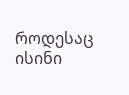როდესაც ისინი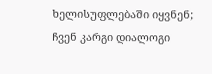ხელისუფლებაში იყვნენ; ჩვენ კარგი დიალოგი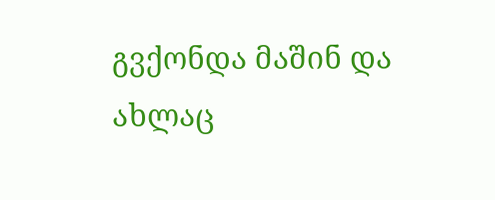გვქონდა მაშინ და ახლაც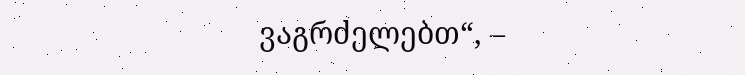ვაგრძელებთ“, –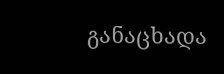განაცხადა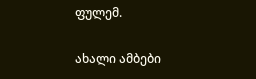ფულემ.

ახალი ამბები